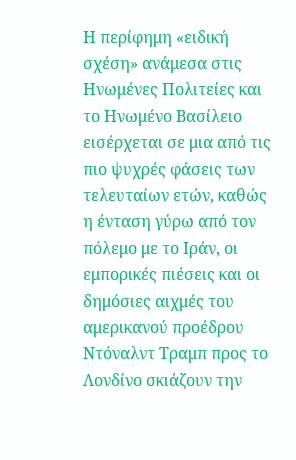Η περίφημη «ειδική σχέση» ανάμεσα στις Ηνωμένες Πολιτείες και το Ηνωμένο Βασίλειο εισέρχεται σε μια από τις πιο ψυχρές φάσεις των τελευταίων ετών, καθώς η ένταση γύρω από τον πόλεμο με το Ιράν, οι εμπορικές πιέσεις και οι δημόσιες αιχμές του αμερικανού προέδρου Ντόναλντ Τραμπ προς το Λονδίνο σκιάζουν την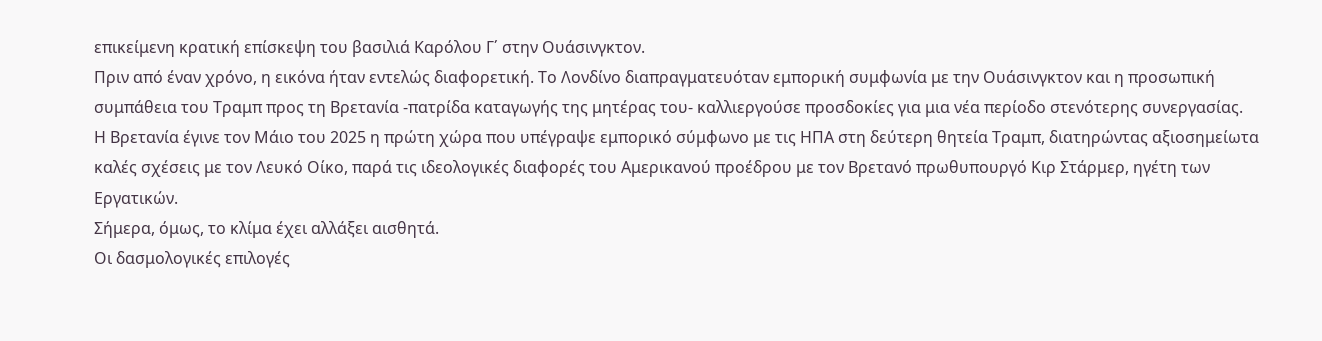επικείμενη κρατική επίσκεψη του βασιλιά Καρόλου Γ΄ στην Ουάσινγκτον.
Πριν από έναν χρόνο, η εικόνα ήταν εντελώς διαφορετική. Το Λονδίνο διαπραγματευόταν εμπορική συμφωνία με την Ουάσινγκτον και η προσωπική συμπάθεια του Τραμπ προς τη Βρετανία -πατρίδα καταγωγής της μητέρας του- καλλιεργούσε προσδοκίες για μια νέα περίοδο στενότερης συνεργασίας.
Η Βρετανία έγινε τον Μάιο του 2025 η πρώτη χώρα που υπέγραψε εμπορικό σύμφωνο με τις ΗΠΑ στη δεύτερη θητεία Τραμπ, διατηρώντας αξιοσημείωτα καλές σχέσεις με τον Λευκό Οίκο, παρά τις ιδεολογικές διαφορές του Αμερικανού προέδρου με τον Βρετανό πρωθυπουργό Κιρ Στάρμερ, ηγέτη των Εργατικών.
Σήμερα, όμως, το κλίμα έχει αλλάξει αισθητά.
Οι δασμολογικές επιλογές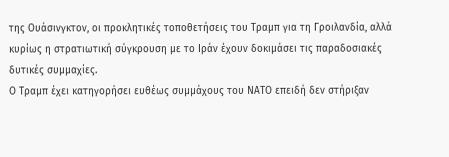της Ουάσινγκτον, οι προκλητικές τοποθετήσεις του Τραμπ για τη Γροιλανδία, αλλά κυρίως η στρατιωτική σύγκρουση με το Ιράν έχουν δοκιμάσει τις παραδοσιακές δυτικές συμμαχίες.
Ο Τραμπ έχει κατηγορήσει ευθέως συμμάχους του ΝΑΤΟ επειδή δεν στήριξαν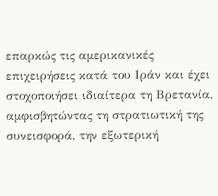επαρκώς τις αμερικανικές επιχειρήσεις κατά του Ιράν και έχει στοχοποιήσει ιδιαίτερα τη Βρετανία, αμφισβητώντας τη στρατιωτική της συνεισφορά, την εξωτερική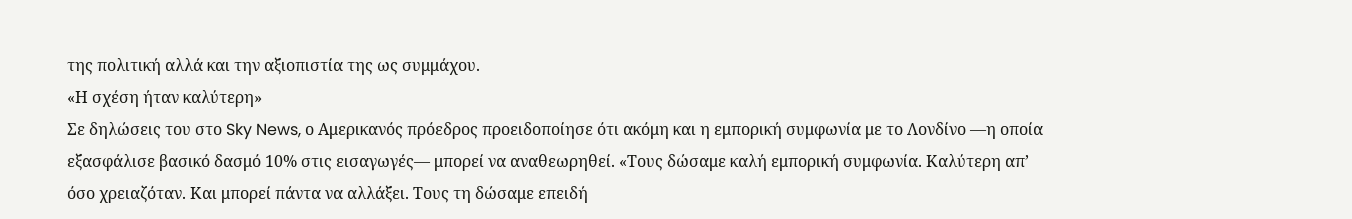της πολιτική αλλά και την αξιοπιστία της ως συμμάχου.
«Η σχέση ήταν καλύτερη»
Σε δηλώσεις του στο Sky News, ο Αμερικανός πρόεδρος προειδοποίησε ότι ακόμη και η εμπορική συμφωνία με το Λονδίνο —η οποία εξασφάλισε βασικό δασμό 10% στις εισαγωγές— μπορεί να αναθεωρηθεί. «Τους δώσαμε καλή εμπορική συμφωνία. Καλύτερη απ’ όσο χρειαζόταν. Και μπορεί πάντα να αλλάξει. Τους τη δώσαμε επειδή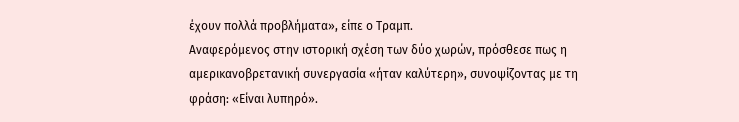έχουν πολλά προβλήματα», είπε ο Τραμπ.
Αναφερόμενος στην ιστορική σχέση των δύο χωρών, πρόσθεσε πως η αμερικανοβρετανική συνεργασία «ήταν καλύτερη», συνοψίζοντας με τη φράση: «Είναι λυπηρό».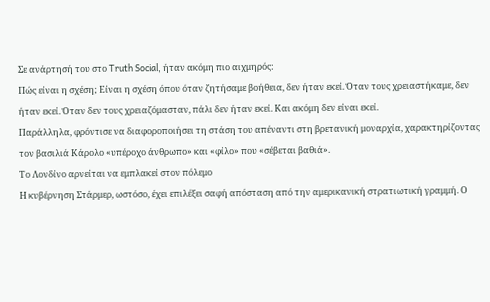Σε ανάρτησή του στο Truth Social, ήταν ακόμη πιο αιχμηρός:
Πώς είναι η σχέση; Είναι η σχέση όπου όταν ζητήσαμε βοήθεια, δεν ήταν εκεί. Όταν τους χρειαστήκαμε, δεν ήταν εκεί. Όταν δεν τους χρειαζόμασταν, πάλι δεν ήταν εκεί. Και ακόμη δεν είναι εκεί.
Παράλληλα, φρόντισε να διαφοροποιήσει τη στάση του απέναντι στη βρετανική μοναρχία, χαρακτηρίζοντας τον βασιλιά Κάρολο «υπέροχο άνθρωπο» και «φίλο» που «σέβεται βαθιά».
Το Λονδίνο αρνείται να εμπλακεί στον πόλεμο
Η κυβέρνηση Στάρμερ, ωστόσο, έχει επιλέξει σαφή απόσταση από την αμερικανική στρατιωτική γραμμή. Ο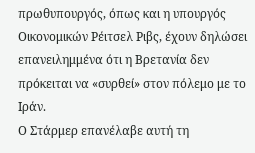πρωθυπουργός, όπως και η υπουργός Οικονομικών Ρέιτσελ Ριβς, έχουν δηλώσει επανειλημμένα ότι η Βρετανία δεν πρόκειται να «συρθεί» στον πόλεμο με το Ιράν.
Ο Στάρμερ επανέλαβε αυτή τη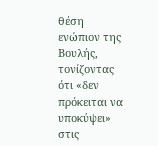θέση ενώπιον της Βουλής, τονίζοντας ότι «δεν πρόκειται να υποκύψει» στις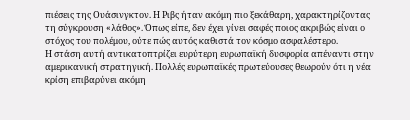πιέσεις της Ουάσινγκτον. Η Ριβς ήταν ακόμη πιο ξεκάθαρη, χαρακτηρίζοντας τη σύγκρουση «λάθος». Όπως είπε, δεν έχει γίνει σαφές ποιος ακριβώς είναι ο στόχος του πολέμου, ούτε πώς αυτός καθιστά τον κόσμο ασφαλέστερο.
Η στάση αυτή αντικατοπτρίζει ευρύτερη ευρωπαϊκή δυσφορία απέναντι στην αμερικανική στρατηγική. Πολλές ευρωπαϊκές πρωτεύουσες θεωρούν ότι η νέα κρίση επιβαρύνει ακόμη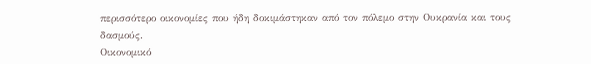περισσότερο οικονομίες που ήδη δοκιμάστηκαν από τον πόλεμο στην Ουκρανία και τους δασμούς.
Οικονομικό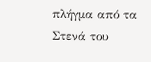πλήγμα από τα Στενά του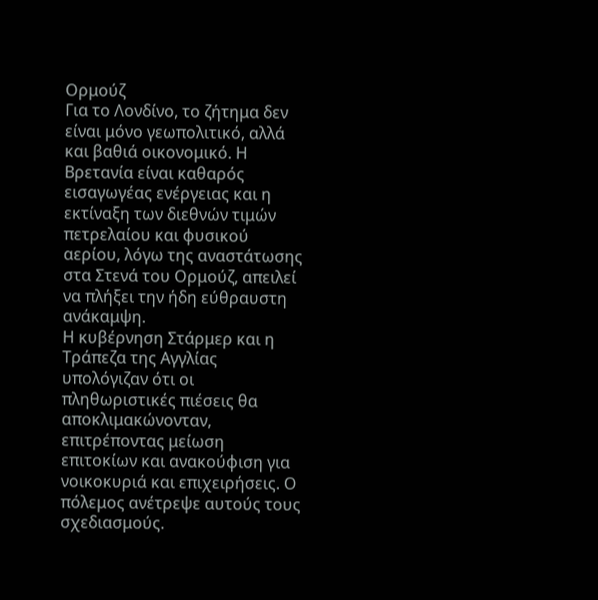Ορμούζ
Για το Λονδίνο, το ζήτημα δεν είναι μόνο γεωπολιτικό, αλλά και βαθιά οικονομικό. Η Βρετανία είναι καθαρός εισαγωγέας ενέργειας και η εκτίναξη των διεθνών τιμών πετρελαίου και φυσικού αερίου, λόγω της αναστάτωσης στα Στενά του Ορμούζ, απειλεί να πλήξει την ήδη εύθραυστη ανάκαμψη.
Η κυβέρνηση Στάρμερ και η Τράπεζα της Αγγλίας υπολόγιζαν ότι οι πληθωριστικές πιέσεις θα αποκλιμακώνονταν, επιτρέποντας μείωση επιτοκίων και ανακούφιση για νοικοκυριά και επιχειρήσεις. Ο πόλεμος ανέτρεψε αυτούς τους σχεδιασμούς.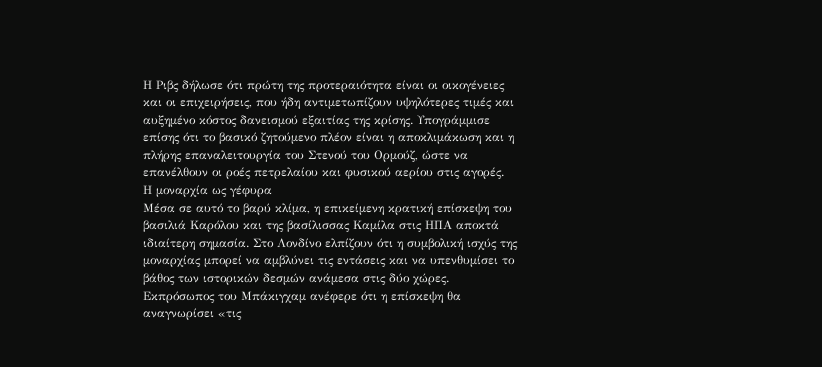Η Ριβς δήλωσε ότι πρώτη της προτεραιότητα είναι οι οικογένειες και οι επιχειρήσεις, που ήδη αντιμετωπίζουν υψηλότερες τιμές και αυξημένο κόστος δανεισμού εξαιτίας της κρίσης. Υπογράμμισε επίσης ότι το βασικό ζητούμενο πλέον είναι η αποκλιμάκωση και η πλήρης επαναλειτουργία του Στενού του Ορμούζ, ώστε να επανέλθουν οι ροές πετρελαίου και φυσικού αερίου στις αγορές.
Η μοναρχία ως γέφυρα
Μέσα σε αυτό το βαρύ κλίμα, η επικείμενη κρατική επίσκεψη του βασιλιά Καρόλου και της βασίλισσας Καμίλα στις ΗΠΑ αποκτά ιδιαίτερη σημασία. Στο Λονδίνο ελπίζουν ότι η συμβολική ισχύς της μοναρχίας μπορεί να αμβλύνει τις εντάσεις και να υπενθυμίσει το βάθος των ιστορικών δεσμών ανάμεσα στις δύο χώρες.
Εκπρόσωπος του Μπάκιγχαμ ανέφερε ότι η επίσκεψη θα αναγνωρίσει «τις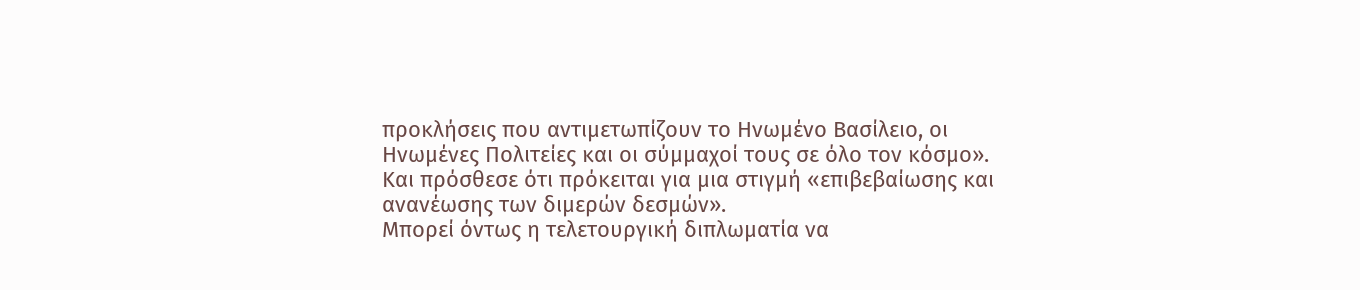προκλήσεις που αντιμετωπίζουν το Ηνωμένο Βασίλειο, οι Ηνωμένες Πολιτείες και οι σύμμαχοί τους σε όλο τον κόσμο».
Και πρόσθεσε ότι πρόκειται για μια στιγμή «επιβεβαίωσης και ανανέωσης των διμερών δεσμών».
Μπορεί όντως η τελετουργική διπλωματία να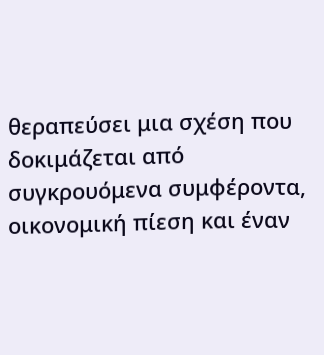θεραπεύσει μια σχέση που δοκιμάζεται από συγκρουόμενα συμφέροντα, οικονομική πίεση και έναν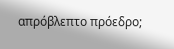απρόβλεπτο πρόεδρο;